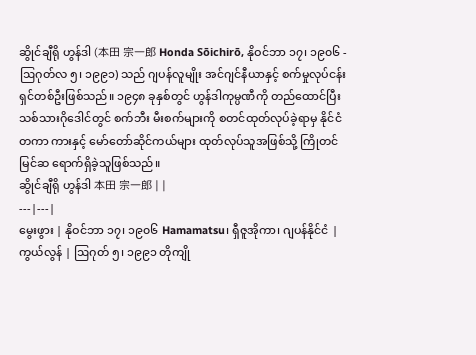ဆွိုင်ချီရို ဟွန်ဒါ (本田 宗一郎 Honda Sōichirō, နိုဝင်ဘာ ၁၇၊ ၁၉၀၆ - ဩဂုတ်လ ၅၊ ၁၉၉၁) သည် ဂျပန်လူမျိုး အင်ဂျင်နီယာနှင့် စက်မှုလုပ်ငန်းရှင်တစ်ဦးဖြစ်သည်။ ၁၉၄၈ ခုနှစ်တွင် ဟွန်ဒါကုမ္ပဏီကို တည်ထောင်ပြီး သစ်သားဂိုဒေါင်တွင် စက်ဘီး မီးစက်များကို စတင်ထုတ်လုပ်ခဲ့ရာမှ နိုင်ငံတကာ ကားနှင့် မော်တော်ဆိုင်ကယ်များ ထုတ်လုပ်သူအဖြစ်သို့ ကြိုတင်မြင်ဆ ရောက်ရှိခဲ့သူဖြစ်သည်။
ဆွိုင်ချီရို ဟွန်ဒါ 本田 宗一郎 | |
---|---|
မွေးဖွား | နိုဝင်ဘာ ၁၇၊ ၁၉၀၆ Hamamatsu၊ ရှီဇူအိုကာ၊ ဂျပန်နိုင်ငံ |
ကွယ်လွန် | ဩဂုတ် ၅၊ ၁၉၉၁ တိုကျို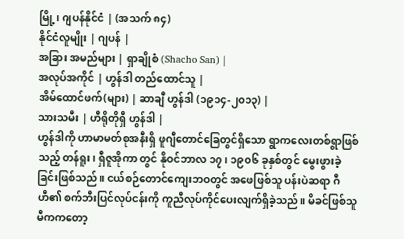မြို့၊ ဂျပန်နိုင်ငံ | (အသက် ၈၄)
နိုင်ငံလူမျိုး | ဂျပန် |
အခြား အမည်များ | ရှာချိုစံ (Shacho San) |
အလုပ်အကိုင် | ဟွန်ဒါ တည်ထောင်သူ |
အိမ်ထောင်ဖက်(များ) | ဆာချီ ဟွန်ဒါ (၁၉၁၄-၂၀၁၃) |
သားသမီး | ဟီရိုတိုရှီ ဟွန်ဒါ |
ဟွန်ဒါကို ဟာမာမတ်စုအနီးရှိ ဖူဂျီတောင်ခြေတွင်ရှိသော ရွာကလေးတစ်ရွာဖြစ်သည့် တန်ရူး၊ ရှီဇူအိုကာ တွင် နိုဝင်ဘာလ ၁၇၊ ၁၉၀၆ ခုနှစ်တွင် မွေးဖွားခဲ့ခြင်းဖြစ်သည်။ ငယ်စဉ်တောင်ကျေးဘဝတွင် အဖေဖြစ်သူ ပန်းပဲဆရာ ဂီဟီ၏ စက်ဘီးပြင်လုပ်ငန်းကို ကူညီလုပ်ကိုင်ပေးလျက်ရှိခဲ့သည်။ မိခင်ဖြစ်သူ မီကကတော့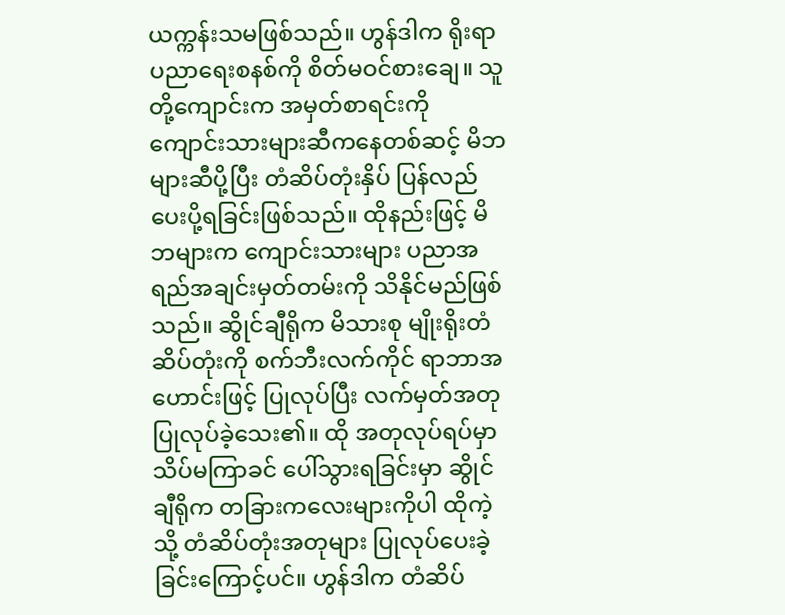ယက္ကန်းသမဖြစ်သည်။ ဟွန်ဒါက ရိုးရာ ပညာရေးစနစ်ကို စိတ်မဝင်စားချေ။ သူတို့ကျောင်းက အမှတ်စာရင်းကို ကျောင်းသားများဆီကနေတစ်ဆင့် မိဘများဆီပို့ပြီး တံဆိပ်တုံးနှိပ် ပြန်လည်ပေးပို့ရခြင်းဖြစ်သည်။ ထိုနည်းဖြင့် မိဘများက ကျောင်းသားများ ပညာအရည်အချင်းမှတ်တမ်းကို သိနိုင်မည်ဖြစ်သည်။ ဆွိုင်ချီရိုက မိသားစု မျိုးရိုးတံဆိပ်တုံးကို စက်ဘီးလက်ကိုင် ရာဘာအဟောင်းဖြင့် ပြုလုပ်ပြီး လက်မှတ်အတု ပြုလုပ်ခဲ့သေး၏။ ထို အတုလုပ်ရပ်မှာ သိပ်မကြာခင် ပေါ်သွားရခြင်းမှာ ဆွိုင်ချီရိုက တခြားကလေးများကိုပါ ထိုကဲ့သို့ တံဆိပ်တုံးအတုများ ပြုလုပ်ပေးခဲ့ခြင်းကြောင့်ပင်။ ဟွန်ဒါက တံဆိပ်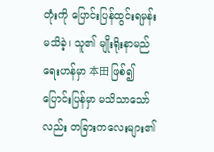တုံးကို ပြောင်းပြန်ထွင်းရမှန်း မသိခဲ့၊ သူ၏ မျိုးရိုးနာမည်ရေးဟန်မှာ 本田 ဖြစ်၍ ပြောင်းပြန်မှာ မသိသာသော်လည်း တခြားကလေးများ၏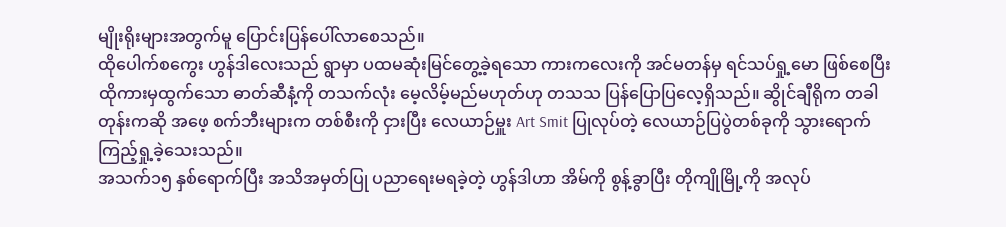မျိုးရိုးများအတွက်မူ ပြောင်းပြန်ပေါ်လာစေသည်။
ထိုပေါက်စကွေး ဟွန်ဒါလေးသည် ရွာမှာ ပထမဆုံးမြင်တွေ့ခဲ့ရသော ကားကလေးကို အင်မတန်မှ ရင်သပ်ရှု့မော ဖြစ်စေပြီး ထိုကားမှထွက်သော ဓာတ်ဆီနံ့ကို တသက်လုံး မေ့လိမ့်မည်မဟုတ်ဟု တသသ ပြန်ပြောပြလေ့ရှိသည်။ ဆွိုင်ချီရိုက တခါတုန်းကဆို အဖေ့ စက်ဘီးများက တစ်စီးကို ငှားပြီး လေယာဉ်မှူး Art Smit ပြုလုပ်တဲ့ လေယာဉ်ပြပွဲတစ်ခုကို သွားရောက်ကြည့်ရှု့ခဲ့သေးသည်။
အသက်၁၅ နှစ်ရောက်ပြီး အသိအမှတ်ပြု ပညာရေးမရခဲ့တဲ့ ဟွန်ဒါဟာ အိမ်ကို စွန့်ခွာပြီး တိုကျိုမြို့ကို အလုပ်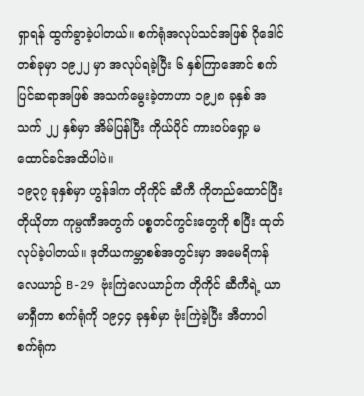ရှာရန် ထွက်ခွာခဲ့ပါတယ်။ စက်ရုံအလုပ်သင်အဖြစ် ဂိုဒေါင်တစ်ခုမှာ ၁၉၂၂ မှာ အလုပ်ရခဲ့ပြီး ၆ နှစ်ကြာအောင် စက်ပြင်ဆရာအဖြစ် အသက်မွေးခဲ့တာဟာ ၁၉၂၈ ခုနှစ် အသက် ၂၂ နှစ်မှာ အိမ်ပြန်ပြီး ကိုယ်ပိုင် ကားဝပ်ရှော့ မထောင်ခင်အထိပါပဲ။
၁၉၃၇ ခုနှစ်မှာ ဟွန်ဒါက တိုကိုင် ဆီကီ ကိုတည်ထောင်ပြီး တိုယိုတာ ကုမ္ပဏီအတွက် ပစ္စတင်ကွင်းတွေကို စပြီး ထုတ်လုပ်ခဲ့ပါတယ်။ ဒုတိယကမ္ဘာစစ်အတွင်းမှာ အမေရိကန်လေယာဉ် B-29 ဗုံးကြဲလေယာဉ်က တိုကိုင် ဆီကီရဲ့ ယာမာရှီတာ စက်ရုံကို ၁၉၄၄ ခုနှစ်မှာ ဗုံးကြဲခဲ့ပြီး အီတာဝါ စက်ရုံက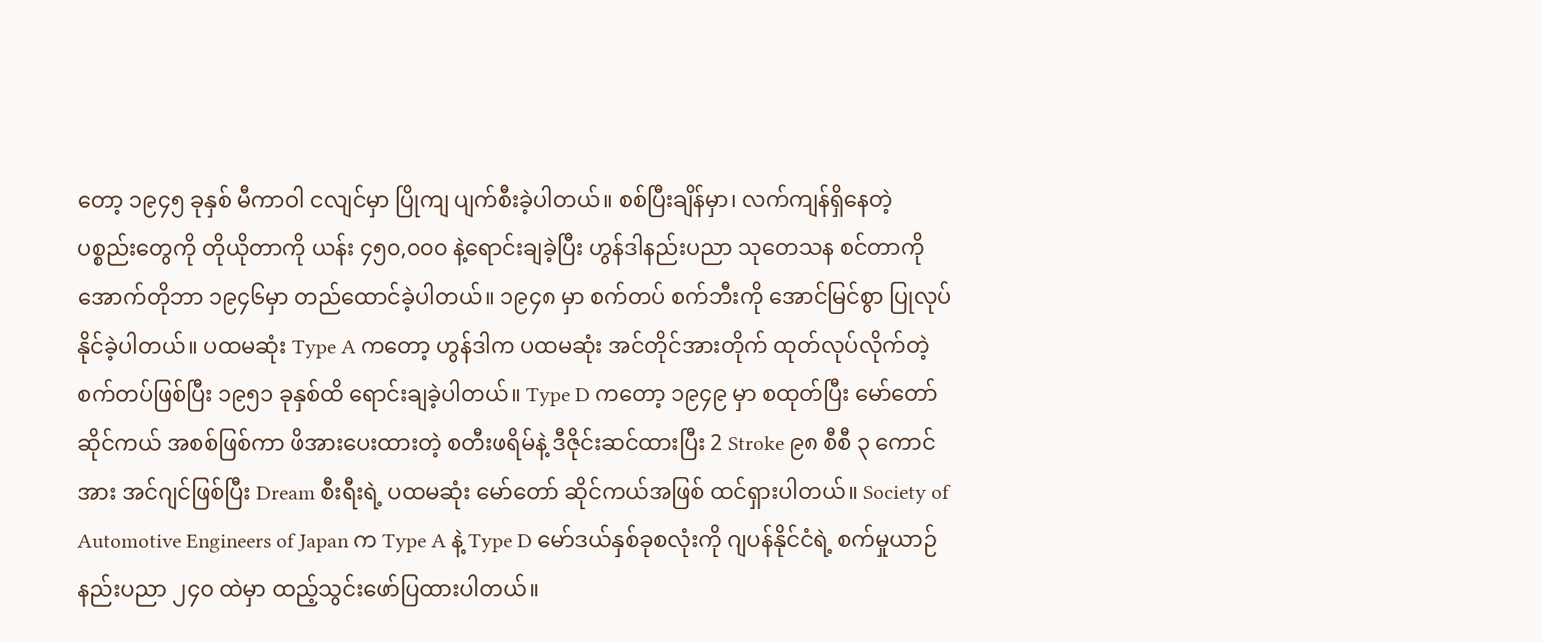တော့ ၁၉၄၅ ခုနှစ် မီကာဝါ ငလျင်မှာ ပြိုကျ ပျက်စီးခဲ့ပါတယ်။ စစ်ပြီးချိန်မှာ၊ လက်ကျန်ရှိနေတဲ့ ပစ္စည်းတွေကို တိုယိုတာကို ယန်း ၄၅၀,၀၀၀ နဲ့ရောင်းချခဲ့ပြီး ဟွန်ဒါနည်းပညာ သုတေသန စင်တာကို အောက်တိုဘာ ၁၉၄၆မှာ တည်ထောင်ခဲ့ပါတယ်။ ၁၉၄၈ မှာ စက်တပ် စက်ဘီးကို အောင်မြင်စွာ ပြုလုပ်နိုင်ခဲ့ပါတယ်။ ပထမဆုံး Type A ကတော့ ဟွန်ဒါက ပထမဆုံး အင်တိုင်အားတိုက် ထုတ်လုပ်လိုက်တဲ့ စက်တပ်ဖြစ်ပြီး ၁၉၅၁ ခုနှစ်ထိ ရောင်းချခဲ့ပါတယ်။ Type D ကတော့ ၁၉၄၉ မှာ စထုတ်ပြီး မော်တော်ဆိုင်ကယ် အစစ်ဖြစ်ကာ ဖိအားပေးထားတဲ့ စတီးဖရိမ်နဲ့ ဒီဇိုင်းဆင်ထားပြီး 2 Stroke ၉၈ စီစီ ၃ ကောင်အား အင်ဂျင်ဖြစ်ပြီး Dream စီးရီးရဲ့ ပထမဆုံး မော်တော် ဆိုင်ကယ်အဖြစ် ထင်ရှားပါတယ်။ Society of Automotive Engineers of Japan က Type A နဲ့ Type D မော်ဒယ်နှစ်ခုစလုံးကို ဂျပန်နိုင်ငံရဲ့ စက်မှုယာဉ်နည်းပညာ ၂၄၀ ထဲမှာ ထည့်သွင်းဖော်ပြထားပါတယ်။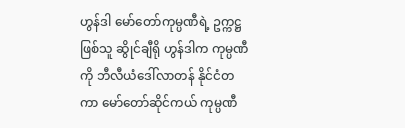ဟွန်ဒါ မော်တော်ကုမ္ပဏီရဲ့ ဥက္ကဋ္ဌဖြစ်သူ ဆွိုင်ချီရို ဟွန်ဒါက ကုမ္ပဏီကို ဘီလီယံဒေါ်လာတန် နိုင်ငံတကာ မော်တော်ဆိုင်ကယ် ကုမ္ပဏီ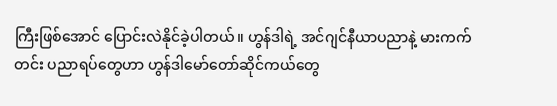ကြီးဖြစ်အောင် ပြောင်းလဲနိုင်ခဲ့ပါတယ်။ ဟွန်ဒါရဲ့ အင်ဂျင်နီယာပညာနဲ့ မားကက်တင်း ပညာရပ်တွေဟာ ဟွန်ဒါမော်တော်ဆိုင်ကယ်တွေ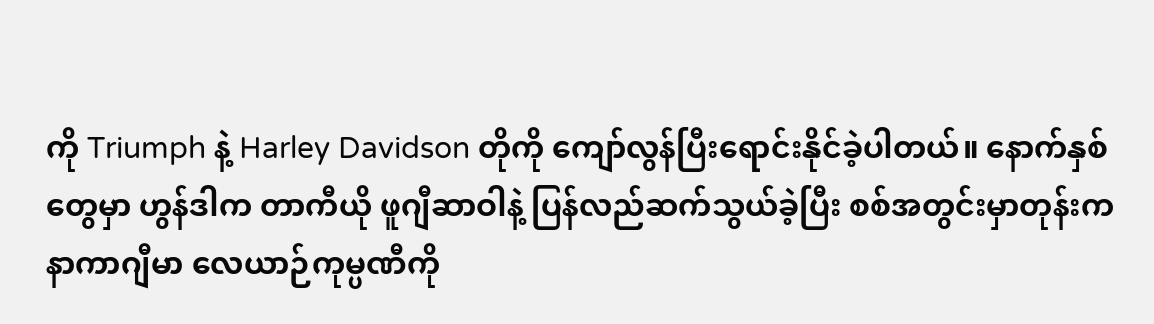ကို Triumph နဲ့ Harley Davidson တိုကို ကျော်လွန်ပြီးရောင်းနိုင်ခဲ့ပါတယ်။ နောက်နှစ်တွေမှာ ဟွန်ဒါက တာကီယို ဖူဂျီဆာဝါနဲ့ ပြန်လည်ဆက်သွယ်ခဲ့ပြီး စစ်အတွင်းမှာတုန်းက နာကာဂျီမာ လေယာဉ်ကုမ္ပဏီကို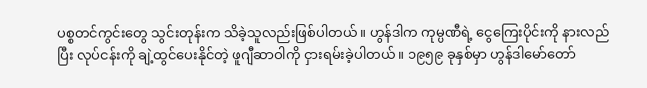ပစ္စတင်ကွင်းတွေ သွင်းတုန်းက သိခဲ့သူလည်းဖြစ်ပါတယ်။ ဟွန်ဒါက ကုမ္ပဏီရဲ့ ငွေကြေးပိုင်းကို နားလည်ပြီး လုပ်ငန်းကို ချဲ့ထွင်ပေးနိုင်တဲ့ ဖူဂျီဆာဝါကို ငှားရမ်းခဲ့ပါတယ်။ ၁၉၅၉ ခုနှစ်မှာ ဟွန်ဒါမော်တော်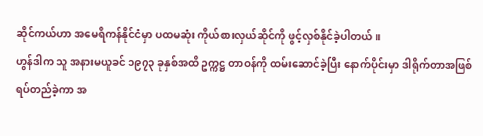ဆိုင်ကယ်ဟာ အမေရိကန်နိုင်ငံမှာ ပထမဆုံး ကိုယ်စားလှယ်ဆိုင်ကို ဖွင့်လှစ်နိုင်ခဲ့ပါတယ်။
ဟွန်ဒါက သူ အနားမယူခင် ၁၉၇၃ ခုနှစ်အထိ ဥက္ကဋ္ဌ တာဝန်ကို ထမ်းဆောင်ခဲ့ပြီး နောက်ပိုင်းမှာ ဒါရိုက်တာအဖြစ်ရပ်တည်ခဲ့ကာ အ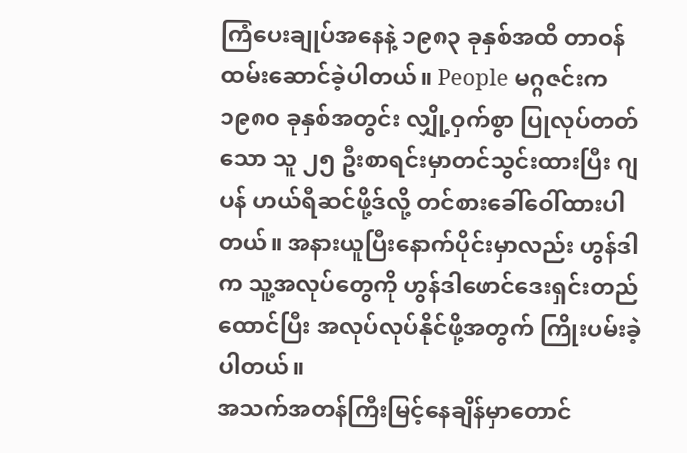ကြံပေးချုပ်အနေနဲ့ ၁၉၈၃ ခုနှစ်အထိ တာဝန်ထမ်းဆောင်ခဲ့ပါတယ်။ People မဂ္ဂဇင်းက ၁၉၈၀ ခုနှစ်အတွင်း လျှို့ဝှက်စွာ ပြုလုပ်တတ်သော သူ ၂၅ ဦးစာရင်းမှာတင်သွင်းထားပြီး ဂျပန် ဟယ်ရီဆင်ဖို့ဒ်လို့ တင်စားခေါ်ဝေါ်ထားပါတယ်။ အနားယူပြီးနောက်ပိုင်းမှာလည်း ဟွန်ဒါက သူ့အလုပ်တွေကို ဟွန်ဒါဖောင်ဒေးရှင်းတည်ထောင်ပြီး အလုပ်လုပ်နိုင်ဖို့အတွက် ကြိုးပမ်းခဲ့ပါတယ်။
အသက်အတန်ကြီးမြင့်နေချိန်မှာတောင်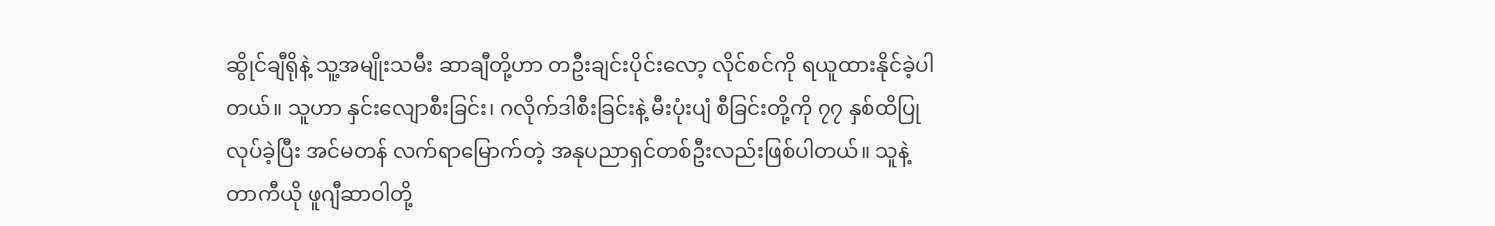ဆွိုင်ချီရိုနဲ့ သူ့အမျိုးသမီး ဆာချီတို့ဟာ တဦးချင်းပိုင်းလော့ လိုင်စင်ကို ရယူထားနိုင်ခဲ့ပါတယ်။ သူဟာ နှင်းလျောစီးခြင်း၊ ဂလိုက်ဒါစီးခြင်းနဲ့ မီးပုံးပျံ စီခြင်းတို့ကို ၇၇ နှစ်ထိပြုလုပ်ခဲ့ပြီး အင်မတန် လက်ရာမြောက်တဲ့ အနုပညာရှင်တစ်ဦးလည်းဖြစ်ပါတယ်။ သူနဲ့ တာကီယို ဖူဂျီဆာဝါတို့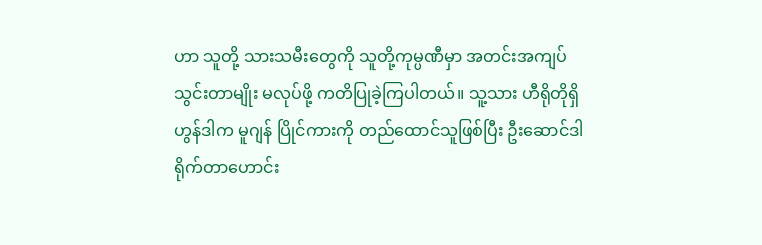ဟာ သူတို့ သားသမီးတွေကို သူတို့ကုမ္ပဏီမှာ အတင်းအကျပ် သွင်းတာမျိုး မလုပ်ဖို့ ကတိပြုခဲ့ကြပါတယ်။ သူ့သား ဟီရိုတိုရှိ ဟွန်ဒါက မူဂျန် ပြိုင်ကားကို တည်ထောင်သူဖြစ်ပြီး ဦးဆောင်ဒါရိုက်တာဟောင်း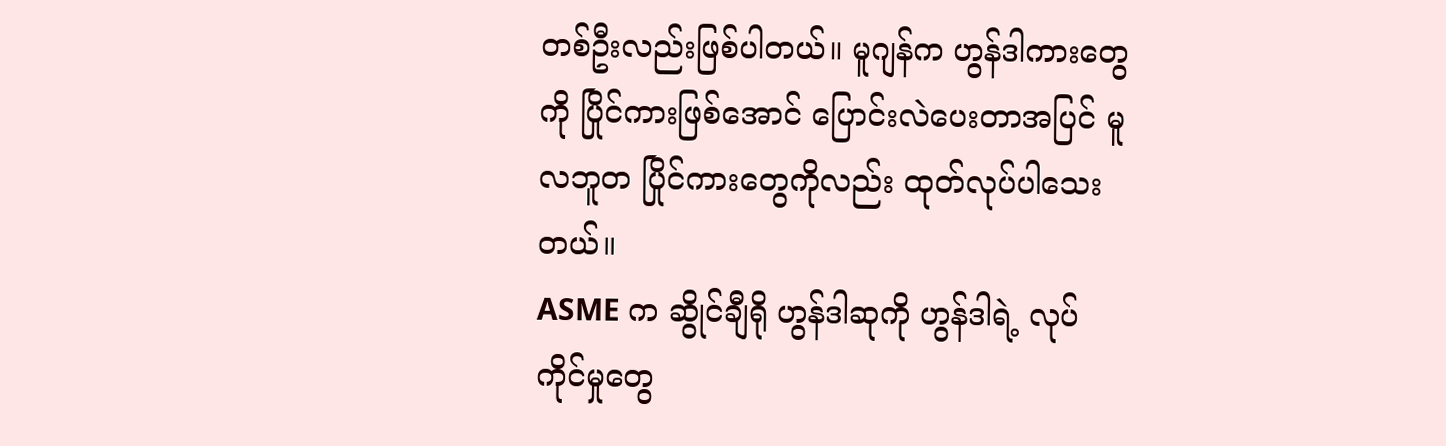တစ်ဦးလည်းဖြစ်ပါတယ်။ မူဂျန်က ဟွန်ဒါကားတွေကို ပြိုင်ကားဖြစ်အောင် ပြောင်းလဲပေးတာအပြင် မူလဘူတ ပြိုင်ကားတွေကိုလည်း ထုတ်လုပ်ပါသေးတယ်။
ASME က ဆွိုင်ချီရို ဟွန်ဒါဆုကို ဟွန်ဒါရဲ့ လုပ်ကိုင်မှုတွေ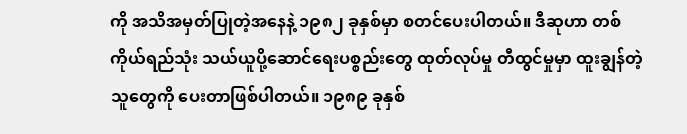ကို အသိအမှတ်ပြုတဲ့အနေနဲ့ ၁၉၈၂ ခုနှစ်မှာ စတင်ပေးပါတယ်။ ဒီဆုဟာ တစ်ကိုယ်ရည်သုံး သယ်ယူပို့ဆောင်ရေးပစ္စည်းတွေ ထုတ်လုပ်မှု တီထွင်မှုမှာ ထူးချွန်တဲ့သူတွေကို ပေးတာဖြစ်ပါတယ်။ ၁၉၈၉ ခုနှစ်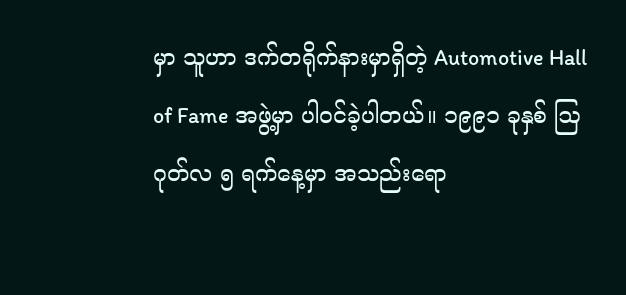မှာ သူဟာ ဒက်တရိုက်နားမှာရှိတဲ့ Automotive Hall of Fame အဖွဲ့မှာ ပါဝင်ခဲ့ပါတယ်။ ၁၉၉၁ ခုနှစ် ဩဂုတ်လ ၅ ရက်နေ့မှာ အသည်းရော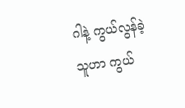ဂါနဲ့ ကွယ်လွန်ခဲ့သူဟာ ကွယ်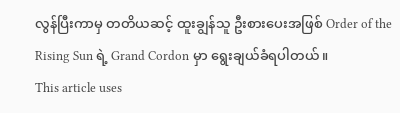လွန်ပြီးကာမှ တတိယဆင့် ထူးချွန်သူ ဦးစားပေးအဖြစ် Order of the Rising Sun ရဲ့ Grand Cordon မှာ ရွေးချယ်ခံရပါတယ်။
This article uses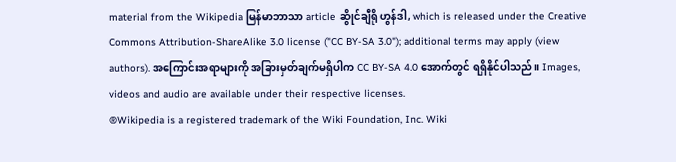material from the Wikipedia မြန်မာဘာသာ article ဆွိုင်ချီရို ဟွန်ဒါ, which is released under the Creative Commons Attribution-ShareAlike 3.0 license ("CC BY-SA 3.0"); additional terms may apply (view authors). အကြောင်းအရာများကို အခြားမှတ်ချက်မရှိပါက CC BY-SA 4.0 အောက်တွင် ရရှိနိုင်ပါသည်။ Images, videos and audio are available under their respective licenses.
®Wikipedia is a registered trademark of the Wiki Foundation, Inc. Wiki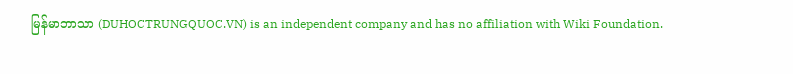မြန်မာဘာသာ (DUHOCTRUNGQUOC.VN) is an independent company and has no affiliation with Wiki Foundation.